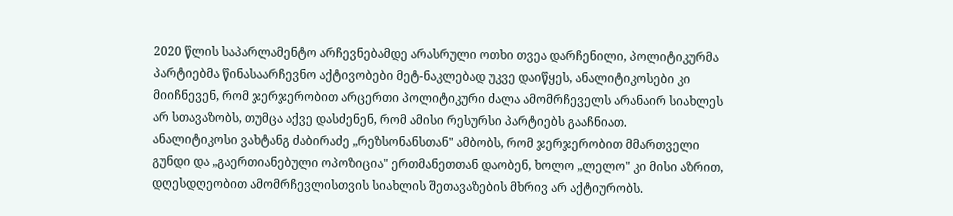2020 წლის საპარლამენტო არჩევნებამდე არასრული ოთხი თვეა დარჩენილი, პოლიტიკურმა პარტიებმა წინასაარჩევნო აქტივობები მეტ-ნაკლებად უკვე დაიწყეს, ანალიტიკოსები კი მიიჩნევენ, რომ ჯერჯერობით არცერთი პოლიტიკური ძალა ამომრჩეველს არანაირ სიახლეს არ სთავაზობს, თუმცა აქვე დასძენენ, რომ ამისი რესურსი პარტიებს გააჩნიათ.
ანალიტიკოსი ვახტანგ ძაბირაძე „რეზსონანსთან" ამბობს, რომ ჯერჯერობით მმართველი გუნდი და „გაერთიანებული ოპოზიცია" ერთმანეთთან დაობენ, ხოლო „ლელო" კი მისი აზრით, დღესდღეობით ამომრჩევლისთვის სიახლის შეთავაზების მხრივ არ აქტიურობს.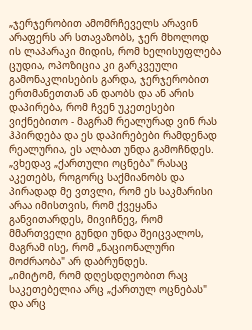„ჯერჯერობით ამომრჩეველს არავინ არაფერს არ სთავაზობს, ჯერ მხოლოდ ის ლაპარაკი მიდის, რომ ხელისუფლება ცუდია, ოპოზიცია კი გარკვეული გამონაკლისების გარდა, ჯერჯერობით ერთმანეთთან ან დაობს და ან არის დაპირება, რომ ჩვენ უკეთესები ვიქნებითო - მაგრამ რეალურად ვინ რას ჰპირდება და ეს დაპირებები რამდენად რეალურია, ეს ალბათ უნდა გამოჩნდეს.
„ვხედავ „ქართული ოცნება" რასაც აკეთებს, როგორც საქმიანობს და პირადად მე ვთვლი, რომ ეს საკმარისი არაა იმისთვის, რომ ქვეყანა განვითარდეს, მივიჩნევ, რომ მმართველი გუნდი უნდა შეიცვალოს, მაგრამ ისე, რომ „ნაციონალური მოძრაობა" არ დაბრუნდეს.
„იმიტომ, რომ დღესდღეობით რაც საკეთებელია არც „ქართულ ოცნებას" და არც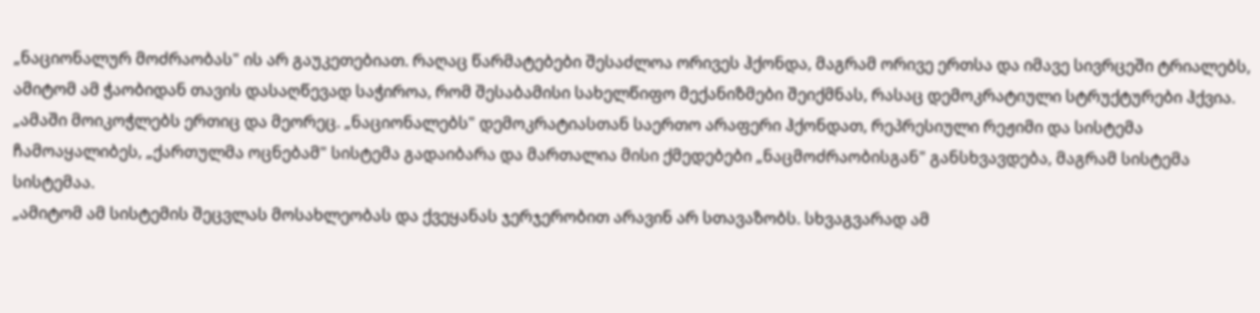„ნაციონალურ მოძრაობას" ის არ გაუკეთებიათ. რაღაც წარმატებები შესაძლოა ორივეს ჰქონდა, მაგრამ ორივე ერთსა და იმავე სივრცეში ტრიალებს, ამიტომ ამ ჭაობიდან თავის დასაღწევად საჭიროა, რომ შესაბამისი სახელწიფო მექანიზმები შეიქმნას, რასაც დემოკრატიული სტრუქტურები ჰქვია.
„ამაში მოიკოჭლებს ერთიც და მეორეც. „ნაციონალებს" დემოკრატიასთან საერთო არაფერი ჰქონდათ, რეპრესიული რეჟიმი და სისტემა ჩამოაყალიბეს, „ქართულმა ოცნებამ" სისტემა გადაიბარა და მართალია მისი ქმედებები „ნაცმოძრაობისგან" განსხვავდება, მაგრამ სისტემა სისტემაა.
„ამიტომ ამ სისტემის შეცვლას მოსახლეობას და ქვეყანას ჯერჯერობით არავინ არ სთავაზობს. სხვაგვარად ამ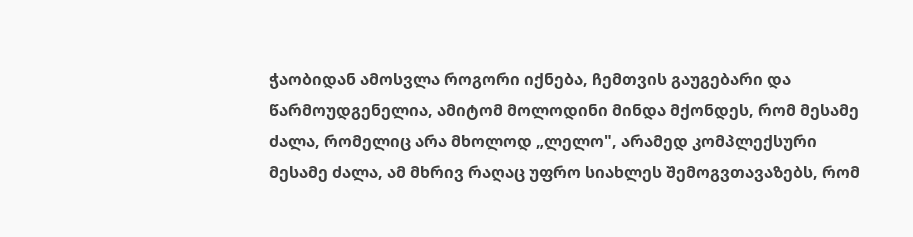ჭაობიდან ამოსვლა როგორი იქნება, ჩემთვის გაუგებარი და წარმოუდგენელია, ამიტომ მოლოდინი მინდა მქონდეს, რომ მესამე ძალა, რომელიც არა მხოლოდ „ლელო", არამედ კომპლექსური მესამე ძალა, ამ მხრივ რაღაც უფრო სიახლეს შემოგვთავაზებს, რომ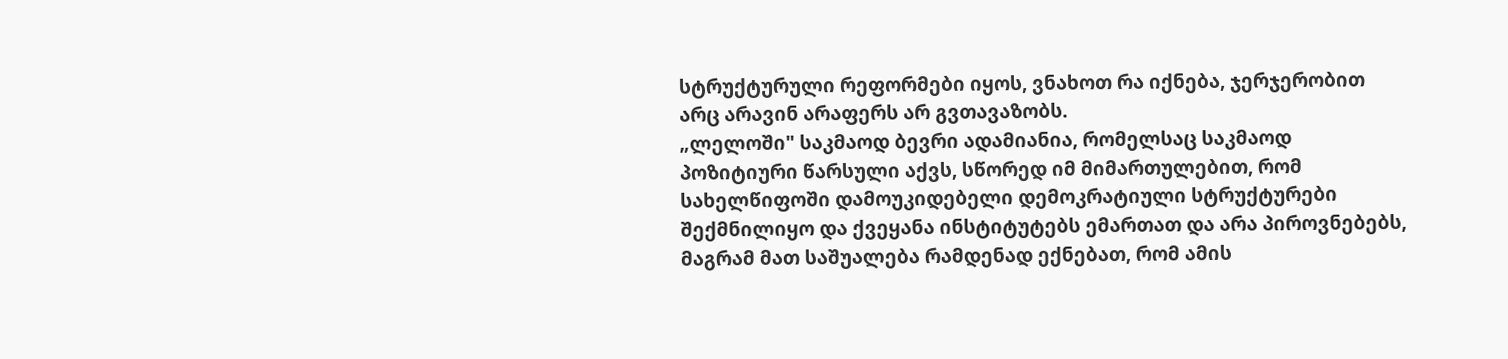სტრუქტურული რეფორმები იყოს, ვნახოთ რა იქნება, ჯერჯერობით არც არავინ არაფერს არ გვთავაზობს.
„ლელოში" საკმაოდ ბევრი ადამიანია, რომელსაც საკმაოდ პოზიტიური წარსული აქვს, სწორედ იმ მიმართულებით, რომ სახელწიფოში დამოუკიდებელი დემოკრატიული სტრუქტურები შექმნილიყო და ქვეყანა ინსტიტუტებს ემართათ და არა პიროვნებებს, მაგრამ მათ საშუალება რამდენად ექნებათ, რომ ამის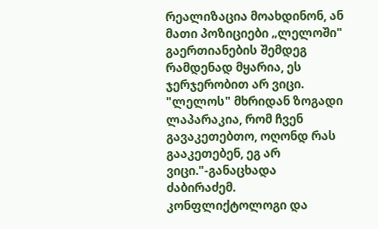რეალიზაცია მოახდინონ, ან მათი პოზიციები „ლელოში" გაერთიანების შემდეგ რამდენად მყარია, ეს ჯერჯერობით არ ვიცი. "ლელოს" მხრიდან ზოგადი ლაპარაკია, რომ ჩვენ გავაკეთებთო, ოღონდ რას გააკეთებენ, ეგ არ ვიცი."-განაცხადა ძაბირაძემ.
კონფლიქტოლოგი და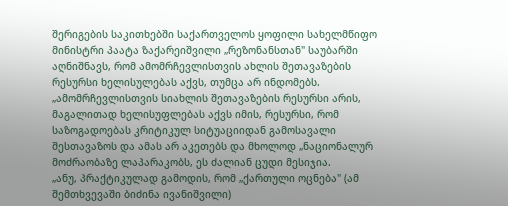შერიგების საკითხებში საქართველოს ყოფილი სახელმწიფო მინისტრი პაატა ზაქარეიშვილი „რეზონანსთან" საუბარში აღნიშნავს, რომ ამომრჩევლისთვის ახლის შეთავაზების რესურსი ხელისულებას აქვს, თუმცა არ ინდომებს.
„ამომრჩევლისთვის სიახლის შეთავაზების რესურსი არის, მაგალითად ხელისუფლებას აქვს იმის, რესურსი, რომ საზოგადოებას კრიტიკულ სიტუაციიდან გამოსავალი შესთავაზოს და ამას არ აკეთებს და მხოლოდ „ნაციონალურ მოძრაობაზე ლაპარაკობს, ეს ძალიან ცუდი მესიჯია.
„ანუ, პრაქტიკულად გამოდის, რომ „ქართული ოცნება" (ამ შემთხვევაში ბიძინა ივანიშვილი)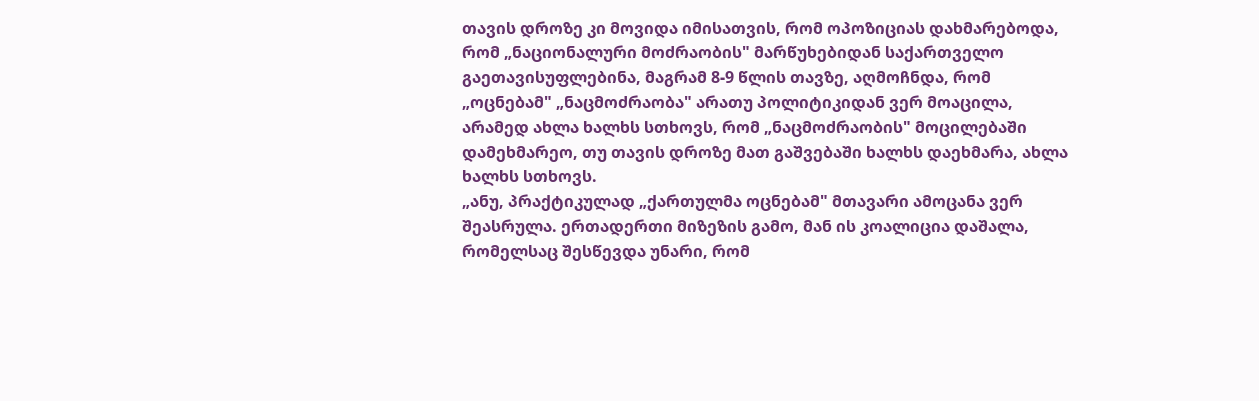თავის დროზე კი მოვიდა იმისათვის, რომ ოპოზიციას დახმარებოდა, რომ „ნაციონალური მოძრაობის" მარწუხებიდან საქართველო გაეთავისუფლებინა, მაგრამ 8-9 წლის თავზე, აღმოჩნდა, რომ „ოცნებამ" „ნაცმოძრაობა" არათუ პოლიტიკიდან ვერ მოაცილა, არამედ ახლა ხალხს სთხოვს, რომ „ნაცმოძრაობის" მოცილებაში დამეხმარეო, თუ თავის დროზე მათ გაშვებაში ხალხს დაეხმარა, ახლა ხალხს სთხოვს.
„ანუ, პრაქტიკულად „ქართულმა ოცნებამ" მთავარი ამოცანა ვერ შეასრულა. ერთადერთი მიზეზის გამო, მან ის კოალიცია დაშალა, რომელსაც შესწევდა უნარი, რომ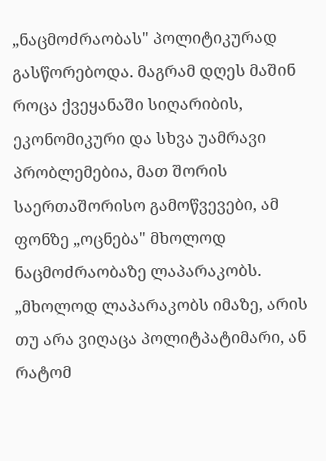„ნაცმოძრაობას" პოლიტიკურად გასწორებოდა. მაგრამ დღეს მაშინ როცა ქვეყანაში სიღარიბის, ეკონომიკური და სხვა უამრავი პრობლემებია, მათ შორის საერთაშორისო გამოწვევები, ამ ფონზე „ოცნება" მხოლოდ ნაცმოძრაობაზე ლაპარაკობს.
„მხოლოდ ლაპარაკობს იმაზე, არის თუ არა ვიღაცა პოლიტპატიმარი, ან რატომ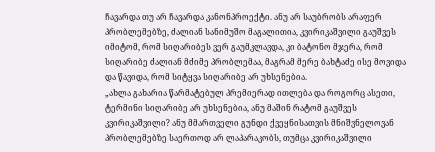ჩავარდა თუ არ ჩავარდა კანონპროექტი. ანუ არ საუბრობს არაფერ პრობლემებზე, ძალიან სანიმუშო მაგალითია, კვირიკაშვილი გაუშვეს იმიტომ, რომ სიღარიბეს ვერ გაუმკლავდა, კი ბატონო მჯერა, რომ სიღარიბე ძალიან მძიმე პრობლემაა, მაგრამ მერე ბახტაძე ისე მოვიდა და წავიდა, რომ სიტყვა სიღარიბე არ უხსენებია.
„ახლა გახარია წარმატებულ პრემიერად ითლება და როგორც ასეთი, ტერმინი სიღარიბე არ უხსენებია, ანუ მაშინ რატომ გაუშვეს კვირიკაშვილი? ანუ მმართველი გუნდი ქვეყნისათვის მნიშვნელოვან პრობლემებზე საერთოდ არ ლაპარაკობს, თუმცა კვირიკაშვილი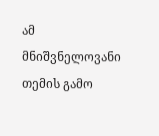ამ მნიშვნელოვანი თემის გამო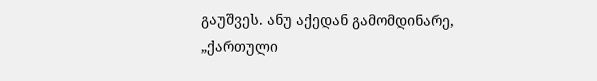გაუშვეს. ანუ აქედან გამომდინარე, „ქართული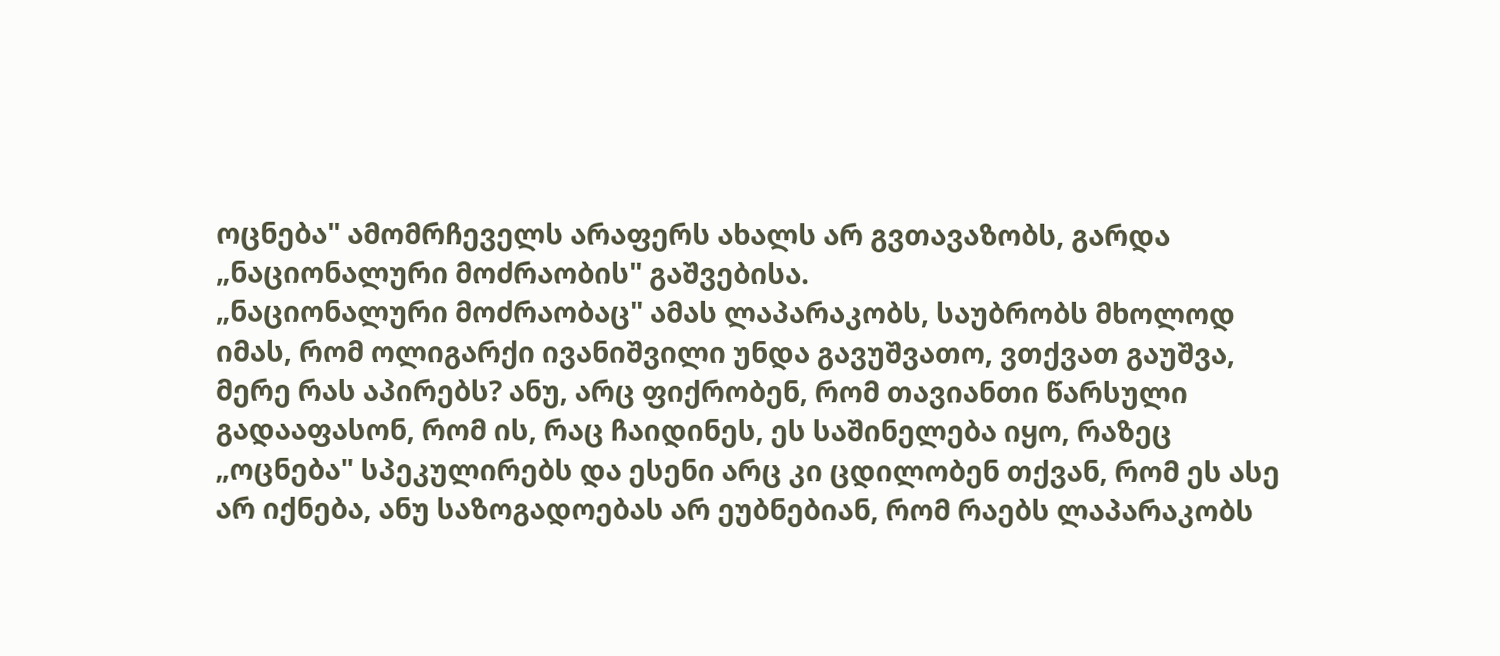ოცნება" ამომრჩეველს არაფერს ახალს არ გვთავაზობს, გარდა „ნაციონალური მოძრაობის" გაშვებისა.
„ნაციონალური მოძრაობაც" ამას ლაპარაკობს, საუბრობს მხოლოდ იმას, რომ ოლიგარქი ივანიშვილი უნდა გავუშვათო, ვთქვათ გაუშვა, მერე რას აპირებს? ანუ, არც ფიქრობენ, რომ თავიანთი წარსული გადააფასონ, რომ ის, რაც ჩაიდინეს, ეს საშინელება იყო, რაზეც „ოცნება" სპეკულირებს და ესენი არც კი ცდილობენ თქვან, რომ ეს ასე არ იქნება, ანუ საზოგადოებას არ ეუბნებიან, რომ რაებს ლაპარაკობს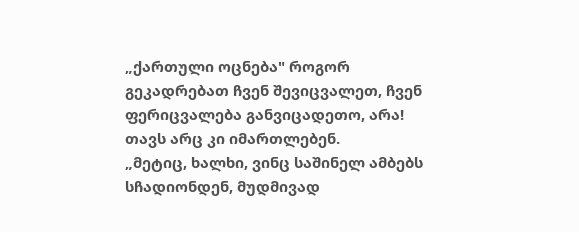„ქართული ოცნება" როგორ გეკადრებათ ჩვენ შევიცვალეთ, ჩვენ ფერიცვალება განვიცადეთო, არა! თავს არც კი იმართლებენ.
„მეტიც, ხალხი, ვინც საშინელ ამბებს სჩადიონდენ, მუდმივად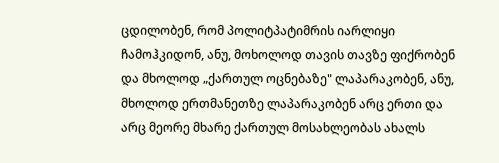ცდილობენ, რომ პოლიტპატიმრის იარლიყი ჩამოჰკიდონ, ანუ, მოხოლოდ თავის თავზე ფიქრობენ და მხოლოდ „ქართულ ოცნებაზე" ლაპარაკობენ, ანუ, მხოლოდ ერთმანეთზე ლაპარაკობენ არც ერთი და არც მეორე მხარე ქართულ მოსახლეობას ახალს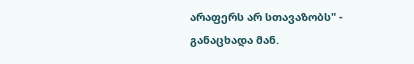არაფერს არ სთავაზობს" - განაცხადა მან.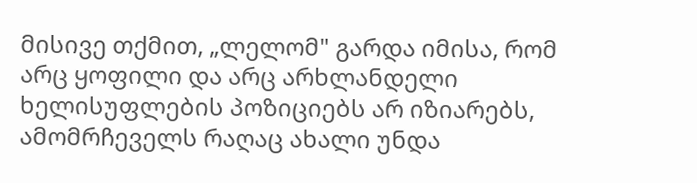მისივე თქმით, „ლელომ" გარდა იმისა, რომ არც ყოფილი და არც არხლანდელი ხელისუფლების პოზიციებს არ იზიარებს, ამომრჩეველს რაღაც ახალი უნდა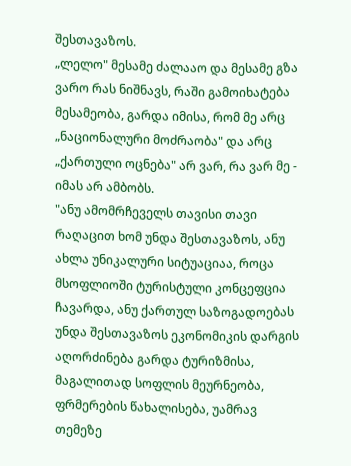შესთავაზოს.
„ლელო" მესამე ძალააო და მესამე გზა ვარო რას ნიშნავს, რაში გამოიხატება მესამეობა, გარდა იმისა, რომ მე არც „ნაციონალური მოძრაობა" და არც „ქართული ოცნება" არ ვარ, რა ვარ მე - იმას არ ამბობს.
"ანუ ამომრჩეველს თავისი თავი რაღაცით ხომ უნდა შესთავაზოს, ანუ ახლა უნიკალური სიტუაციაა, როცა მსოფლიოში ტურისტული კონცეფცია ჩავარდა, ანუ ქართულ საზოგადოებას უნდა შესთავაზოს ეკონომიკის დარგის აღორძინება გარდა ტურიზმისა, მაგალითად სოფლის მეურნეობა, ფრმერების წახალისება, უამრავ თემეზე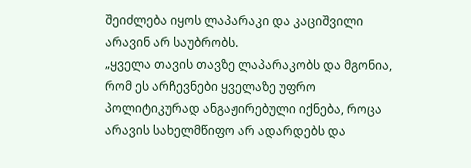შეიძლება იყოს ლაპარაკი და კაციშვილი არავინ არ საუბრობს.
„ყველა თავის თავზე ლაპარაკობს და მგონია, რომ ეს არჩევნები ყველაზე უფრო პოლიტიკურად ანგაჟირებული იქნება, როცა არავის სახელმწიფო არ ადარდებს და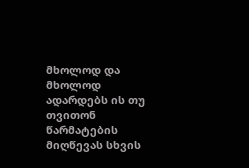მხოლოდ და მხოლოდ ადარდებს ის თუ თვითონ წარმატების მიღწევას სხვის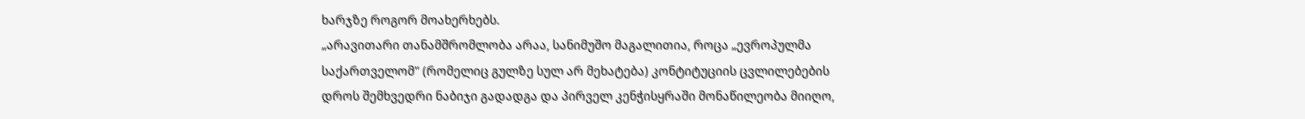ხარჯზე როგორ მოახერხებს.
„არავითარი თანამშრომლობა არაა, სანიმუშო მაგალითია, როცა „ევროპულმა საქართველომ" (რომელიც გულზე სულ არ მეხატება) კონტიტუციის ცვლილებების დროს შემხვედრი ნაბიჯი გადადგა და პირველ კენჭისყრაში მონაწილეობა მიიღო,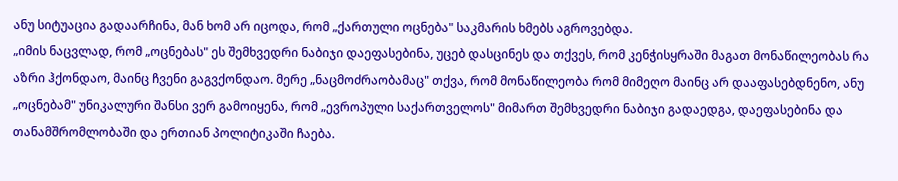ანუ სიტუაცია გადაარჩინა, მან ხომ არ იცოდა, რომ „ქართული ოცნება" საკმარის ხმებს აგროვებდა.
„იმის ნაცვლად, რომ „ოცნებას" ეს შემხვედრი ნაბიჯი დაეფასებინა, უცებ დასცინეს და თქვეს, რომ კენჭისყრაში მაგათ მონაწილეობას რა აზრი ჰქონდაო, მაინც ჩვენი გაგვქონდაო. მერე „ნაცმოძრაობამაც" თქვა, რომ მონაწილეობა რომ მიმეღო მაინც არ დააფასებდნენო, ანუ „ოცნებამ" უნიკალური შანსი ვერ გამოიყენა, რომ „ევროპული საქართველოს" მიმართ შემხვედრი ნაბიჯი გადაედგა, დაეფასებინა და თანამშრომლობაში და ერთიან პოლიტიკაში ჩაება.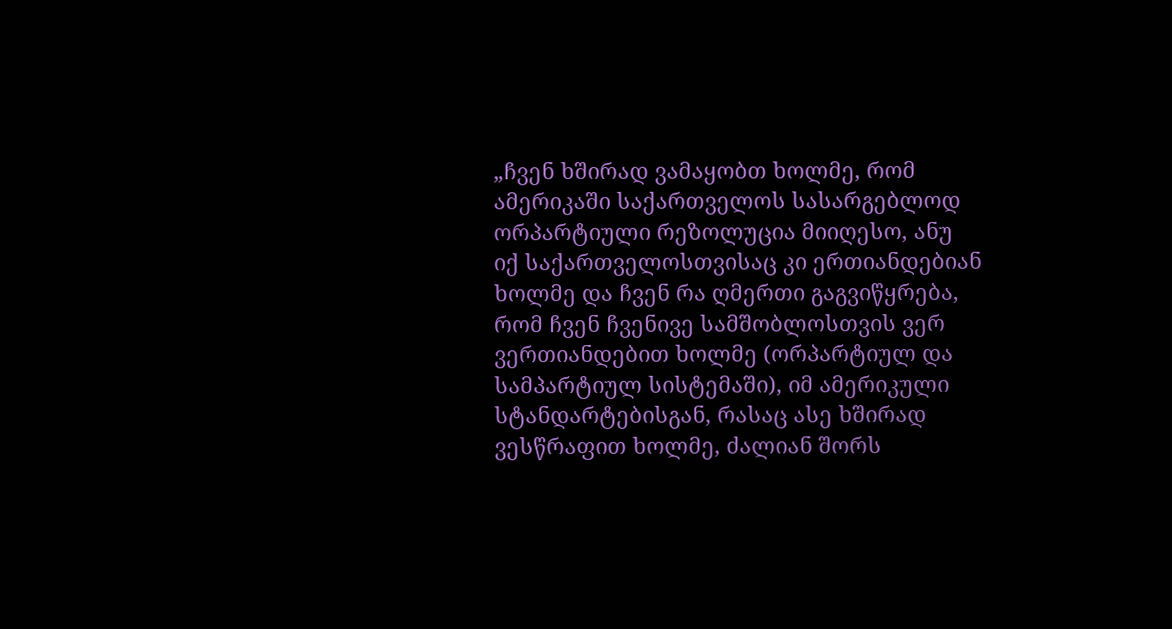„ჩვენ ხშირად ვამაყობთ ხოლმე, რომ ამერიკაში საქართველოს სასარგებლოდ ორპარტიული რეზოლუცია მიიღესო, ანუ იქ საქართველოსთვისაც კი ერთიანდებიან ხოლმე და ჩვენ რა ღმერთი გაგვიწყრება, რომ ჩვენ ჩვენივე სამშობლოსთვის ვერ ვერთიანდებით ხოლმე (ორპარტიულ და სამპარტიულ სისტემაში), იმ ამერიკული სტანდარტებისგან, რასაც ასე ხშირად ვესწრაფით ხოლმე, ძალიან შორს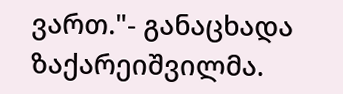ვართ."- განაცხადა ზაქარეიშვილმა.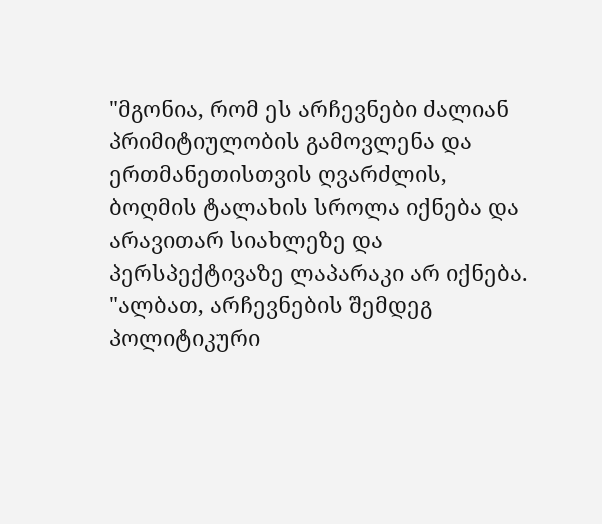"მგონია, რომ ეს არჩევნები ძალიან პრიმიტიულობის გამოვლენა და ერთმანეთისთვის ღვარძლის, ბოღმის ტალახის სროლა იქნება და არავითარ სიახლეზე და პერსპექტივაზე ლაპარაკი არ იქნება.
"ალბათ, არჩევნების შემდეგ პოლიტიკური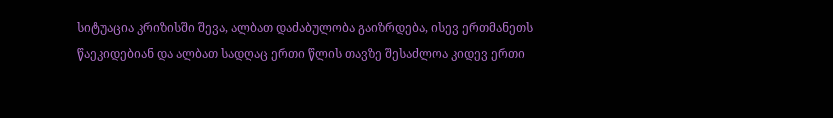სიტუაცია კრიზისში შევა, ალბათ დაძაბულობა გაიზრდება, ისევ ერთმანეთს წაეკიდებიან და ალბათ სადღაც ერთი წლის თავზე შესაძლოა კიდევ ერთი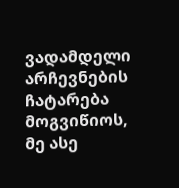ვადამდელი არჩევნების ჩატარება მოგვიწიოს, მე ასე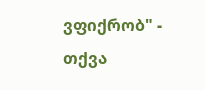ვფიქრობ" - თქვა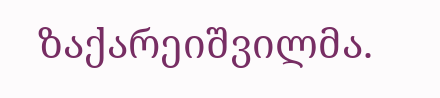ზაქარეიშვილმა.